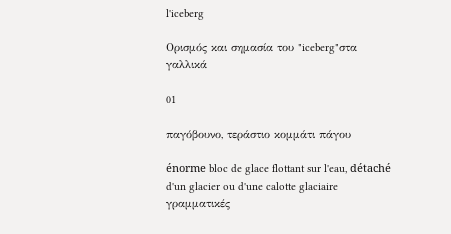l'iceberg

Ορισμός και σημασία του "iceberg"στα γαλλικά

01

παγόβουνο, τεράστιο κομμάτι πάγου

énorme bloc de glace flottant sur l'eau, détaché d'un glacier ou d'une calotte glaciaire
γραμματικές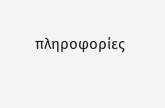πληροφορίες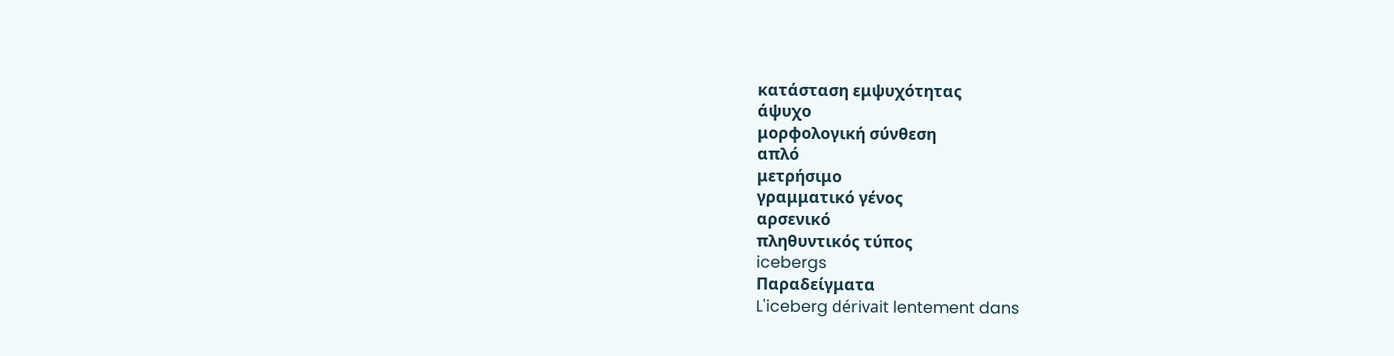κατάσταση εμψυχότητας
άψυχο
μορφολογική σύνθεση
απλό
μετρήσιμο
γραμματικό γένος
αρσενικό
πληθυντικός τύπος
icebergs
Παραδείγματα
L'iceberg dérivait lentement dans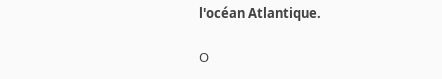l'océan Atlantique.

Ο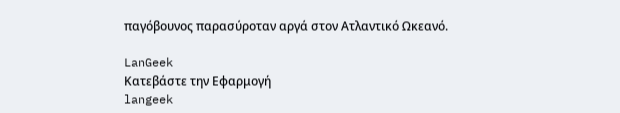παγόβουνος παρασύροταν αργά στον Ατλαντικό Ωκεανό.

LanGeek
Κατεβάστε την Εφαρμογή
langeek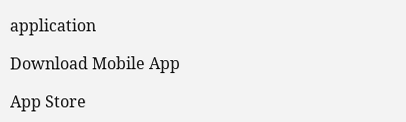application

Download Mobile App

App Store